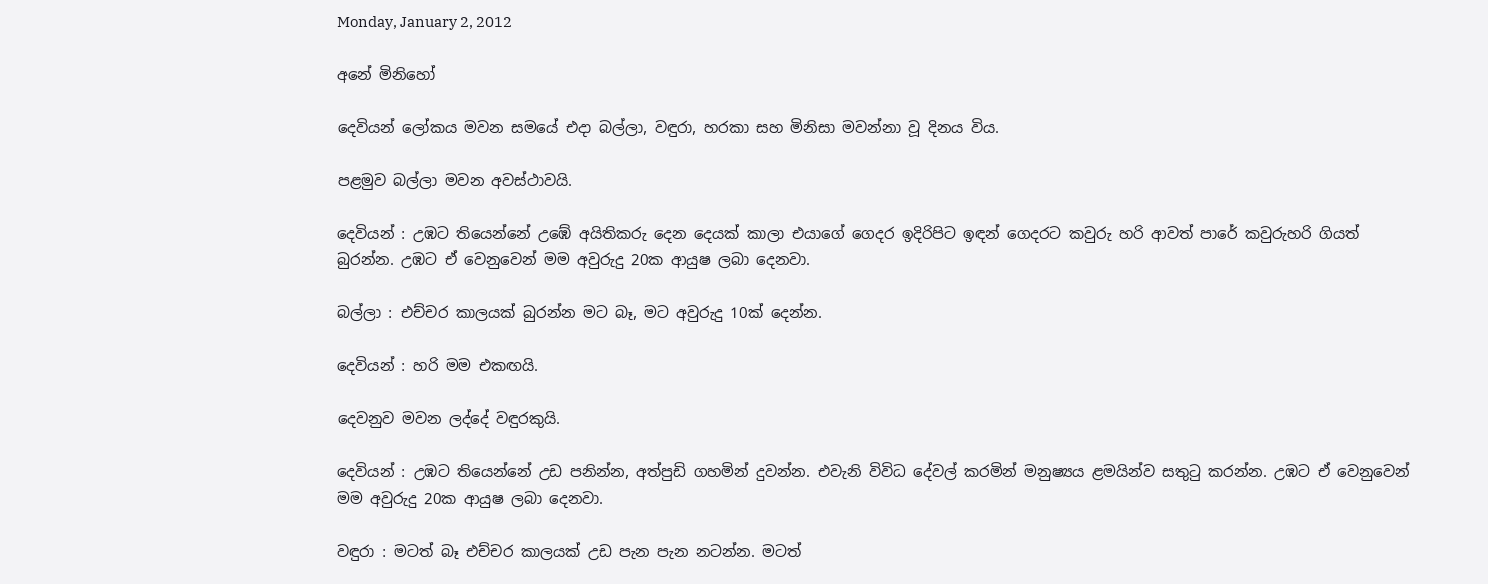Monday, January 2, 2012

අනේ මිනිහෝ

දෙවියන් ලෝකය මවන සමයේ එදා බල්ලා, වඳුරා, හරකා සහ මිනිසා මවන්නා වූ දිනය විය.

පළමුව බල්ලා මවන අවස්ථාවයි.

දෙවියන් : උඹට තියෙන්නේ උඹේ අයිතිකරු දෙන දෙයක් කාලා එයාගේ ගෙදර ඉදිරිපිට ඉඳන් ගෙදරට කවුරු හරි ආවත් පාරේ කවුරුහරි ගියත් බුරන්න. උඹට ඒ වෙනුවෙන් මම අවුරුදු 20ක ආයුෂ ලබා දෙනවා.

බල්ලා : එච්චර කාලයක් බුරන්න මට බෑ, මට අවුරුදු 10ක් දෙන්න.

දෙවියන් : හරි මම එකඟයි.

දෙවනුව මවන ලද්දේ වඳුරකුයි.

දෙවියන් : උඹට තියෙන්නේ උඩ පනින්න, අත්පුඩි ගහමින් දුවන්න. එවැනි විවිධ දේවල් කරමින් මනුෂ්‍යය ළමයින්ව සතුටු කරන්න. උඹට ඒ වෙනුවෙන් මම අවුරුදු 20ක ආයුෂ ලබා දෙනවා.

වඳුරා : මටත් බෑ එච්චර කාලයක් උඩ පැන පැන නටන්න. මටත්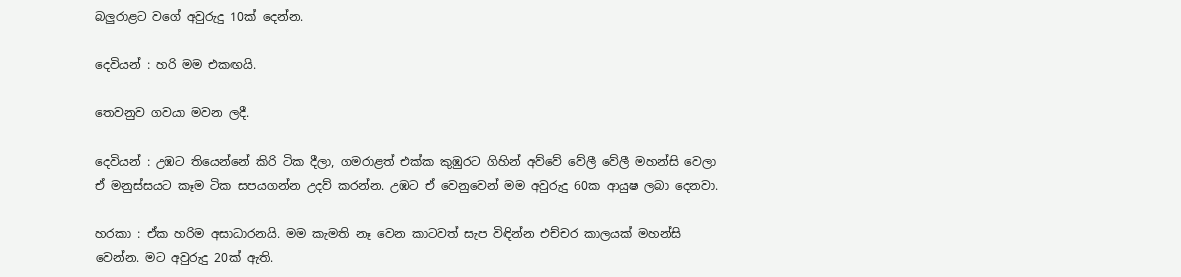බලුරාළට වගේ අවුරුදු 10ක් දෙන්න.

දෙවියන් : හරි මම එකඟයි.

තෙවනුව ගවයා මවන ලදී.

දෙවියන් : උඹට තියෙන්නේ කිරි ටික දීලා, ගමරාළත් එක්ක කුඹුරට ගිහින් අව්වේ වේලී වේලී මහන්සි වෙලා ඒ මනුස්සයට කෑම ටික සපයගන්න උදව් කරන්න. උඹට ඒ වෙනුවෙන් මම අවුරුදු 60ක ආයුෂ ලබා දෙනවා.

හරකා : ඒක හරිම අසාධාරනයි. මම කැමති නෑ වෙන කාටවත් සැප විඳින්න එච්චර කාලයක් මහන්සි වෙන්න. මට අවුරුදු 20ක් ඇති.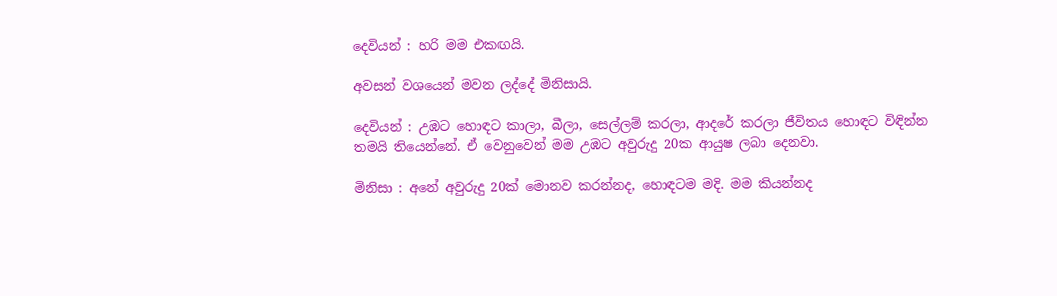දෙවියන් : හරි මම එකඟයි.

අවසන් වශයෙන් මවන ලද්දේ මිනිසායි.

දෙවියන් : උඹට හොඳට කාලා, බීලා, සෙල්ලම් කරලා, ආදරේ කරලා ජීවිතය හොඳට විඳින්න තමයි තියෙන්නේ. ඒ වෙනුවෙන් මම උඹට අවුරුදු 20ක ආයුෂ ලබා දෙනවා.

මිනිසා : අනේ අවුරුදු 20ක් මොනව කරන්නද, හොඳටම මදි. මම කියන්නද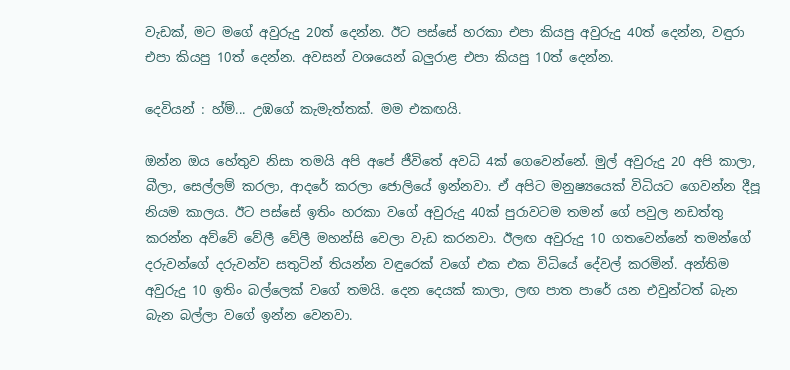වැඩක්, මට මගේ අවුරුදු 20ත් දෙන්න. ඊට පස්සේ හරකා එපා කියපු අවුරුදු 40ත් දෙන්න, වඳුරා එපා කියපු 10ත් දෙන්න. අවසන් වශයෙන් බලුරාළ එපා කියපු 10ත් දෙන්න.

දෙවියන් : හ්ම්... උඹගේ කැමැත්තක්. මම එකඟයි.

ඔන්න ඔය හේතුව නිසා තමයි අපි අපේ ජීවිතේ අවධි 4ක් ගෙවෙන්නේ. මුල් අවුරුදු 20 අපි කාලා, බීලා, සෙල්ලම් කරලා, ආදරේ කරලා ජොලියේ ඉන්නවා. ඒ අපිට මනුෂ්‍යයෙක් විධියට ගෙවන්න දීපූ නියම කාලය. ඊට පස්සේ ඉතිං හරකා වගේ අවුරුදු 40ක් පුරාවටම තමන් ගේ පවුල නඩත්තු කරන්න අව්වේ වේලී වේලී මහන්සි වෙලා වැඩ කරනවා. ඊලඟ අවුරුදු 10 ගතවෙන්නේ තමන්ගේ දරුවන්ගේ දරුවන්ව සතුටින් තියන්න වඳුරෙක් වගේ එක එක විධියේ දේවල් කරමින්. අන්තිම අවුරුදු 10 ඉතිං බල්ලෙක් වගේ තමයි. දෙන දෙයක් කාලා, ලඟ පාත පාරේ යන එවුන්ටත් බැන බැන බල්ලා වගේ ඉන්න වෙනවා.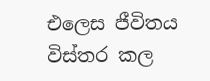එලෙස ජීවිතය විස්තර කල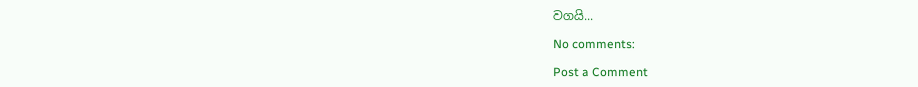වගයි...

No comments:

Post a Comment